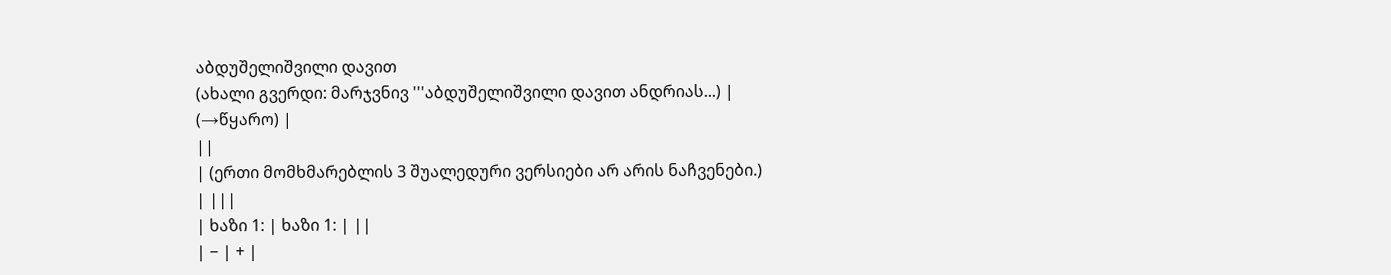აბდუშელიშვილი დავით
(ახალი გვერდი: მარჯვნივ '''აბდუშელიშვილი დავით ანდრიას...) |
(→წყარო) |
||
| (ერთი მომხმარებლის 3 შუალედური ვერსიები არ არის ნაჩვენები.) | |||
| ხაზი 1: | ხაზი 1: | ||
| − | + |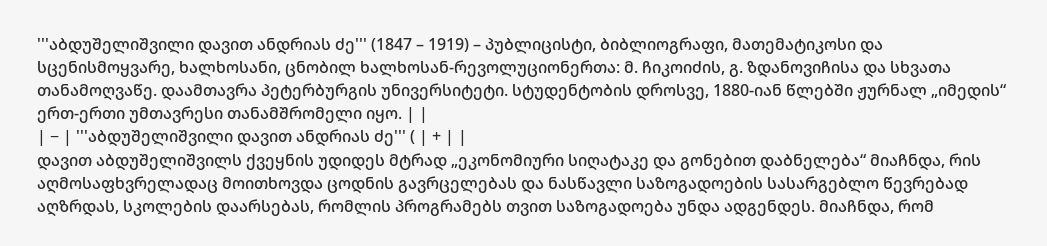'''აბდუშელიშვილი დავით ანდრიას ძე''' (1847 – 1919) – პუბლიცისტი, ბიბლიოგრაფი, მათემატიკოსი და სცენისმოყვარე, ხალხოსანი, ცნობილ ხალხოსან-რევოლუციონერთა: მ. ჩიკოიძის, გ. ზდანოვიჩისა და სხვათა თანამოღვაწე. დაამთავრა პეტერბურგის უნივერსიტეტი. სტუდენტობის დროსვე, 1880-იან წლებში ჟურნალ „იმედის“ ერთ-ერთი უმთავრესი თანამშრომელი იყო. | |
| − | '''აბდუშელიშვილი დავით ანდრიას ძე''' ( | + | |
დავით აბდუშელიშვილს ქვეყნის უდიდეს მტრად „ეკონომიური სიღატაკე და გონებით დაბნელება“ მიაჩნდა, რის აღმოსაფხვრელადაც მოითხოვდა ცოდნის გავრცელებას და ნასწავლი საზოგადოების სასარგებლო წევრებად აღზრდას, სკოლების დაარსებას, რომლის პროგრამებს თვით საზოგადოება უნდა ადგენდეს. მიაჩნდა, რომ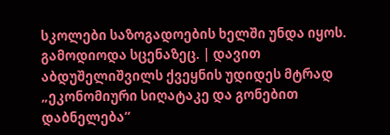სკოლები საზოგადოების ხელში უნდა იყოს. გამოდიოდა სცენაზეც. | დავით აბდუშელიშვილს ქვეყნის უდიდეს მტრად „ეკონომიური სიღატაკე და გონებით დაბნელება“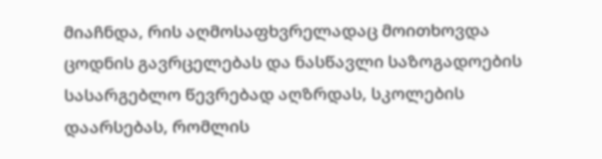მიაჩნდა, რის აღმოსაფხვრელადაც მოითხოვდა ცოდნის გავრცელებას და ნასწავლი საზოგადოების სასარგებლო წევრებად აღზრდას, სკოლების დაარსებას, რომლის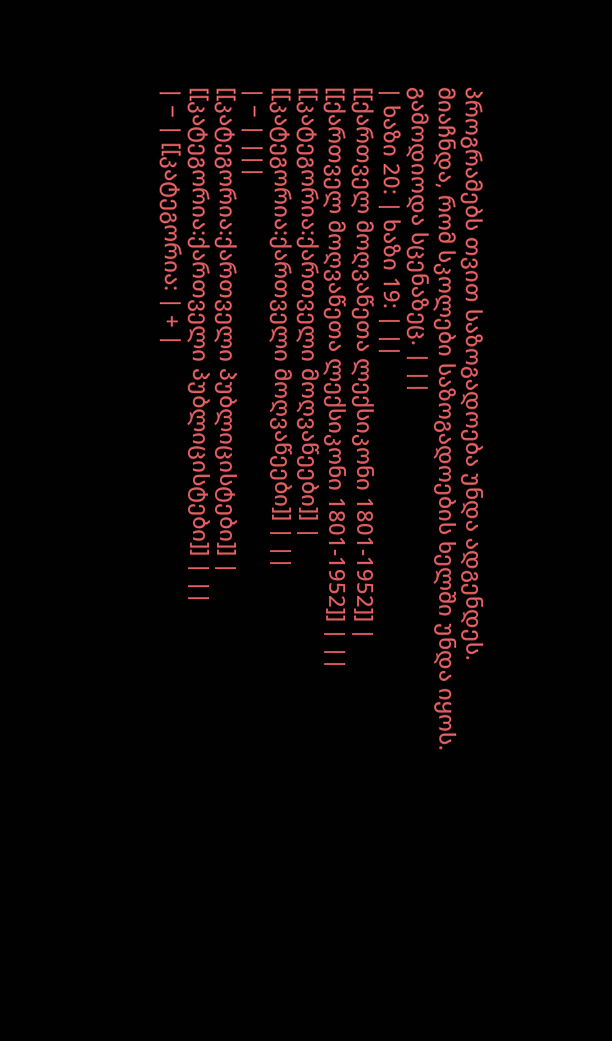პროგრამებს თვით საზოგადოება უნდა ადგენდეს. მიაჩნდა, რომ სკოლები საზოგადოების ხელში უნდა იყოს. გამოდიოდა სცენაზეც. | ||
| ხაზი 20: | ხაზი 19: | ||
[[ქართველ მოღვაწეთა ლექსიკონი 1801-1952]] | [[ქართველ მოღვაწეთა ლექსიკონი 1801-1952]] | ||
[[კატეგორია:ქართველი მოღვაწეები]] | [[კატეგორია:ქართველი მოღვაწეები]] | ||
| − | |||
[[კატეგორია:ქართველი პუბლიცისტები]] | [[კატეგორია:ქართველი პუბლიცისტები]] | ||
| − | [[კატეგორია: | + |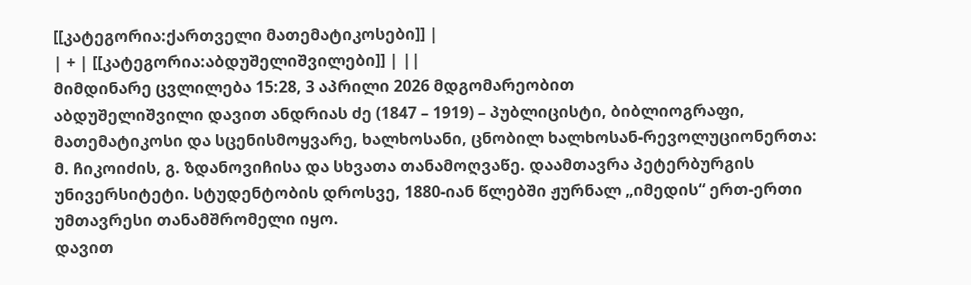[[კატეგორია:ქართველი მათემატიკოსები]] |
| + | [[კატეგორია:აბდუშელიშვილები]] | ||
მიმდინარე ცვლილება 15:28, 3 აპრილი 2026 მდგომარეობით
აბდუშელიშვილი დავით ანდრიას ძე (1847 – 1919) – პუბლიცისტი, ბიბლიოგრაფი, მათემატიკოსი და სცენისმოყვარე, ხალხოსანი, ცნობილ ხალხოსან-რევოლუციონერთა: მ. ჩიკოიძის, გ. ზდანოვიჩისა და სხვათა თანამოღვაწე. დაამთავრა პეტერბურგის უნივერსიტეტი. სტუდენტობის დროსვე, 1880-იან წლებში ჟურნალ „იმედის“ ერთ-ერთი უმთავრესი თანამშრომელი იყო.
დავით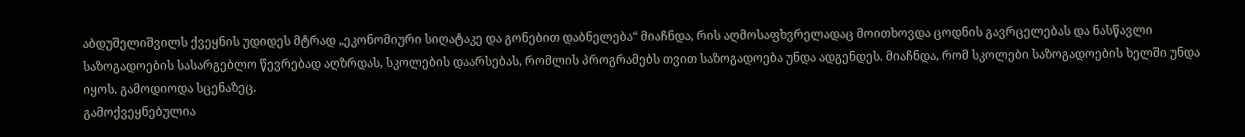აბდუშელიშვილს ქვეყნის უდიდეს მტრად „ეკონომიური სიღატაკე და გონებით დაბნელება“ მიაჩნდა, რის აღმოსაფხვრელადაც მოითხოვდა ცოდნის გავრცელებას და ნასწავლი საზოგადოების სასარგებლო წევრებად აღზრდას, სკოლების დაარსებას, რომლის პროგრამებს თვით საზოგადოება უნდა ადგენდეს. მიაჩნდა, რომ სკოლები საზოგადოების ხელში უნდა იყოს. გამოდიოდა სცენაზეც.
გამოქვეყნებულია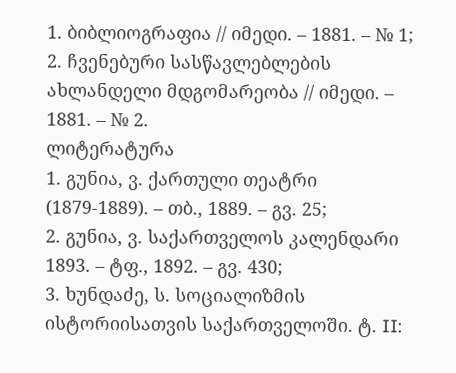1. ბიბლიოგრაფია // იმედი. – 1881. – № 1;
2. ჩვენებური სასწავლებლების ახლანდელი მდგომარეობა // იმედი. – 1881. – № 2.
ლიტერატურა
1. გუნია, ვ. ქართული თეატრი (1879-1889). – თბ., 1889. – გვ. 25;
2. გუნია, ვ. საქართველოს კალენდარი 1893. – ტფ., 1892. – გვ. 430;
3. ხუნდაძე, ს. სოციალიზმის ისტორიისათვის საქართველოში. ტ. II: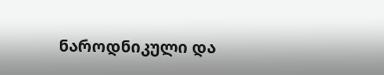ნაროდნიკული და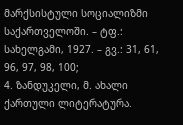მარქსისტული სოციალიზმი საქართველოში. – ტფ.: სახელგამი, 1927. – გვ.: 31, 61, 96, 97, 98, 100;
4. ზანდუკელი, მ. ახალი ქართული ლიტერატურა.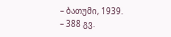– ბათუმი, 1939. – 388 გვ.